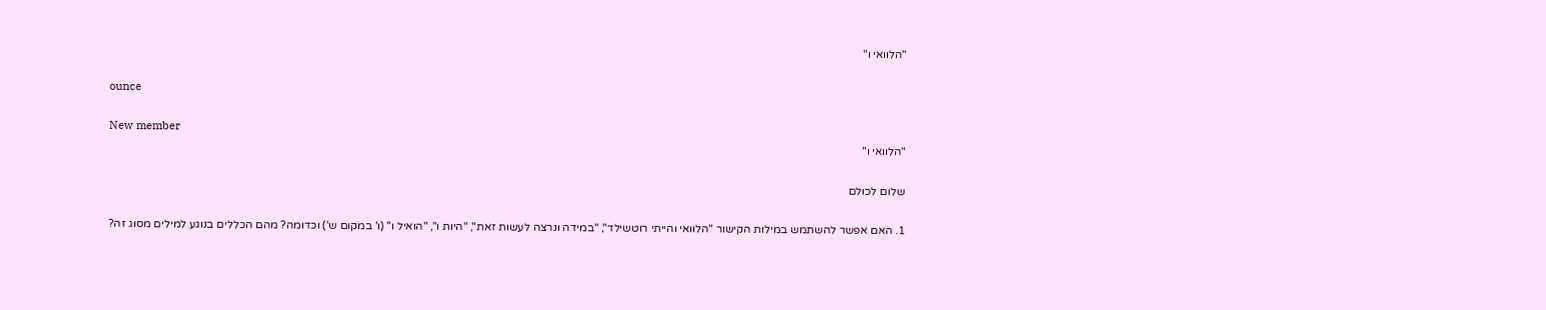"הלוואי ו"

ounce

New member
"הלוואי ו"

שלום לכולם

1. האם אפשר להשתמש במילות הקישור "הלוואי והייתי רוטשילד", "במידה ונרצה לעשות זאת", "היות ו", "הואיל ו" (ו' במקום ש') וכדומה? מהם הכללים בנוגע למילים מסוג זה?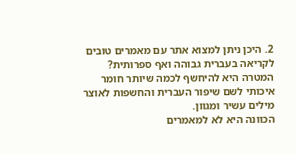2. היכן ניתן למצוא אתר עם מאמרים טובים לקריאה בעברית גבוהה ואף ספרותית?
המטרה היא להיחשף לכמה שיותר חומר איכותי לשם שיפור העברית והחשפות לאוצר מילים עשיר ומגוון.
הכוונה היא לא למאמרים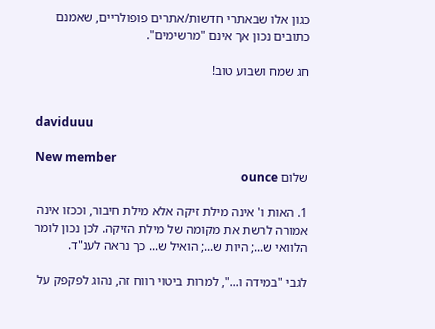כגון אלו שבאתרי חדשות/אתרים פופולריים, שאמנם כתובים נכון אך אינם "מרשימים".

חג שמח ושבוע טוב!


daviduuu

New member
שלום ounce

1. האות ו' אינה מילת זיקה אלא מילת חיבור, וככזו אינה אמורה לרשת את מקומה של מילת הזיקה. לכן נכון לומר הלוואי ש...; היות ש...; הואיל ש... כך נראה לענ"ד.

לגבי "במידה ו...", למרות ביטוי רווח זה, נהוג לפקפק על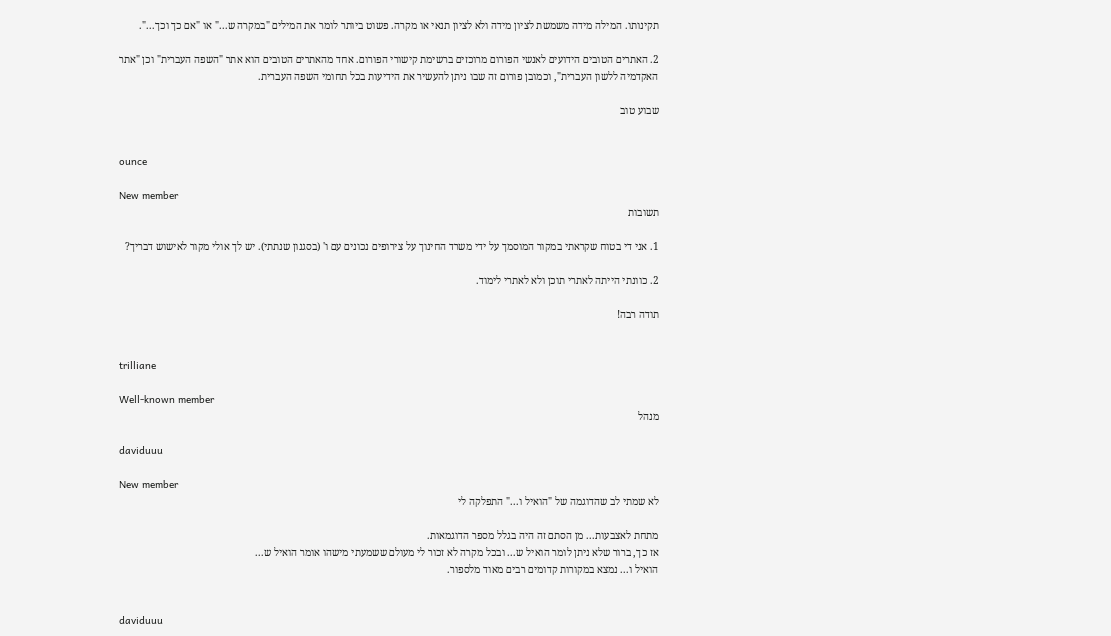תקינותו. המילה מידה משמשת לציון מידה ולא לציון תנאי או מקרה. פשוט ביותר לומר את המילים "במקרה ש..." או "אם כך וכך...".

2. האתרים הטובים הידועים לאנשי הפורום מרוכזים ברשימת קישורי הפורום. אחד מהאתרים הטובים הוא אתר "השפה העברית" וכן "אתר האקדמיה ללשון העברית", וכמובן פורום זה שבו ניתן להעשיר את הידיעות בכל תחומי השפה העברית.

שבוע טוב


ounce

New member
תשובות

1. אני די בטוח שקראתי במקור המוסמך על ידי משרד החינוך על צירופים נכונים עם ו' (בסגנון שנתתי). יש לך אולי מקור לאישוש דבריך?

2. כוונתי הייתה לאתרי תוכן ולא לאתרי לימוד.

תודה רבה!


trilliane

Well-known member
מנהל

daviduuu

New member
לא שמתי לב שהדוגמה של "הואיל ו..." התפלקה לי

מתחת לאצבעות... מן הסתם זה היה בגלל מספר הדוגמאות.
אז כך, ברור שלא ניתן לומר הואיל ש... ובכל מקרה לא זכור לי מעולם ששמעתי מישהו אומר הואיל ש...
הואיל ו... נמצא במקורות קדומים רבים מאוד מלספור.


daviduuu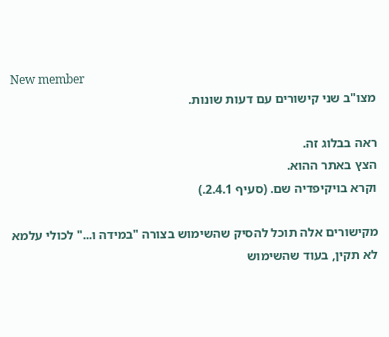New member
מצו"ב שני קישורים עם דעות שונות.

ראה בבלוג זה.
הצץ באתר ההוא.
וקרא בויקיפדיה שם. (סעיף 2.4.1.)

מקישורים אלה תוכל להסיק שהשימוש בצורה "במידה ו..." לכולי עלמא לא תקין, בעוד שהשימוש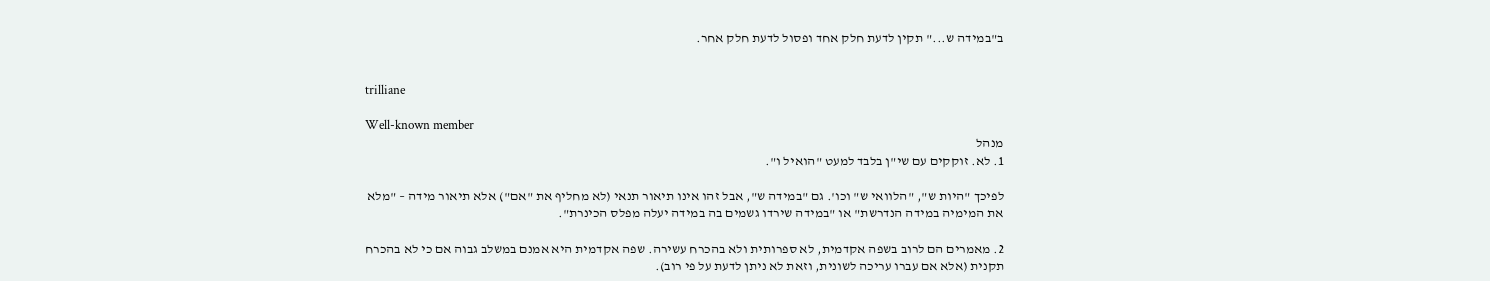ב"במידה ש..." תקין לדעת חלק אחד ופסול לדעת חלק אחר.


trilliane

Well-known member
מנהל
1. לא. זוקקים עם שי"ן בלבד למעט "הואיל ו".

לפיכך "היות ש", "הלוואי ש" וכו'. גם "במידה ש", אבל זהו אינו תיאור תנאי (לא מחליף את "אם") אלא תיאור מידה – "מלא את המימיה במידה הנדרשת" או "במידה שירדו גשמים בה במידה יעלה מפלס הכינרת".

2. מאמרים הם לרוב בשפה אקדמית, לא ספרותית ולא בהכרח עשירה. שפה אקדמית היא אמנם במשלב גבוה אם כי לא בהכרח תקנית (אלא אם עברו עריכה לשונית, וזאת לא ניתן לדעת על פי רוב).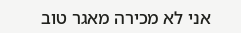אני לא מכירה מאגר טוב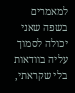למאמרים בשפה שאני יכולה לסמוך עליה בוודאות בלי שקראתי,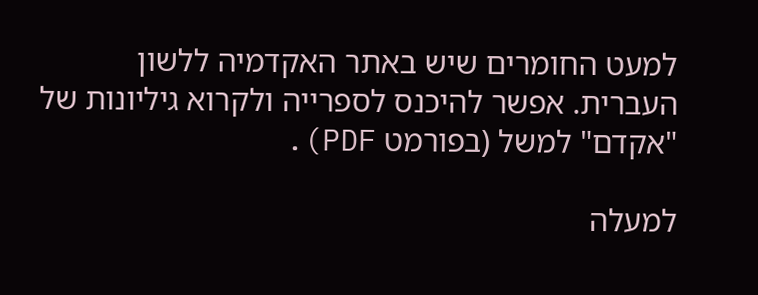למעט החומרים שיש באתר האקדמיה ללשון העברית. אפשר להיכנס לספרייה ולקרוא גיליונות של "אקדם" למשל (בפורמט PDF).

למעלה